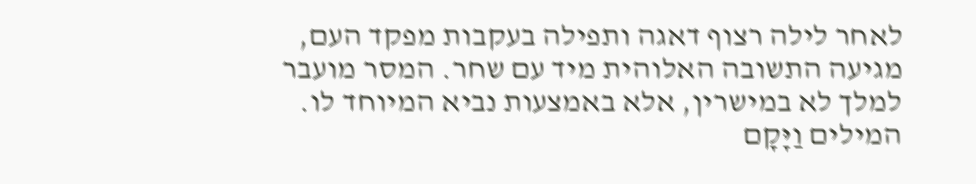לאחר לילה רצוף דאגה ותפילה בעקבות מפקד העם, מגיעה התשובה האלוהית מיד עם שחר. המסר מועבר למלך לא במישרין, אלא באמצעות נביא המיוחד לו.
המילים וַיָּקָם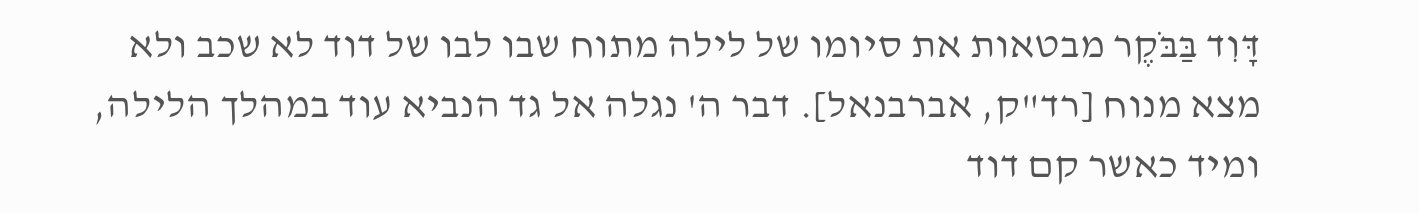דָּוִד בַּבֹּקֶר מבטאות את סיומו של לילה מתוח שבו לבו של דוד לא שכב ולא מצא מנוח [רד"ק, אברבנאל]. דבר ה' נגלה אל גד הנביא עוד במהלך הלילה, ומיד כאשר קם דוד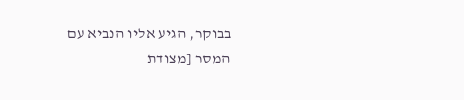בבוקר, הגיע אליו הנביא עם המסר [מצודת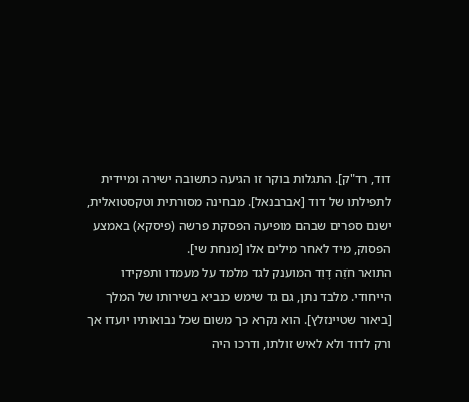דוד, רד"ק]. התגלות בוקר זו הגיעה כתשובה ישירה ומיידית לתפילתו של דוד [אברבנאל]. מבחינה מסורתית וטקסטואלית, ישנם ספרים שבהם מופיעה הפסקת פרשה (פיסקא) באמצע הפסוק, מיד לאחר מילים אלו [מנחת שי].
התואר חֹזֵה דָוִד המוענק לגד מלמד על מעמדו ותפקידו הייחודי. מלבד נתן, גם גד שימש כנביא בשירותו של המלך [ביאור שטיינזלץ]. הוא נקרא כך משום שכל נבואותיו יועדו אך ורק לדוד ולא לאיש זולתו, ודרכו היה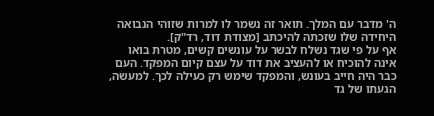ה' מדבר עם המלך. תואר זה נשמר לו למרות שזוהי הנבואה היחידה שלו שזכתה להיכתב [מצודת דוד, רד"ק].
אף על פי שגד נשלח לבשר על עונשים קשים, מטרת בואו אינה להוכיח או להעציב את דוד על עצם קיום המפקד. העם כבר היה חייב בעונש, והמפקד שימש רק כעילה לכך. למעשה, הגעתו של גד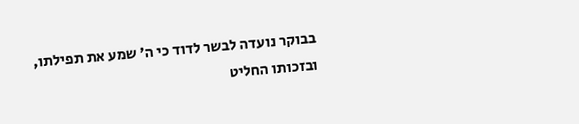בבוקר נועדה לבשר לדוד כי ה' שמע את תפילתו, ובזכותו החליט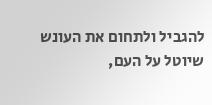להגביל ולתחום את העונש שיוטל על העם,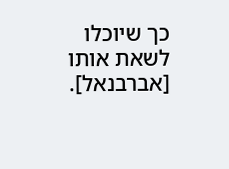כך שיוכלו לשאת אותו [אברבנאל].